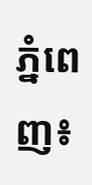ភ្នំពេញ៖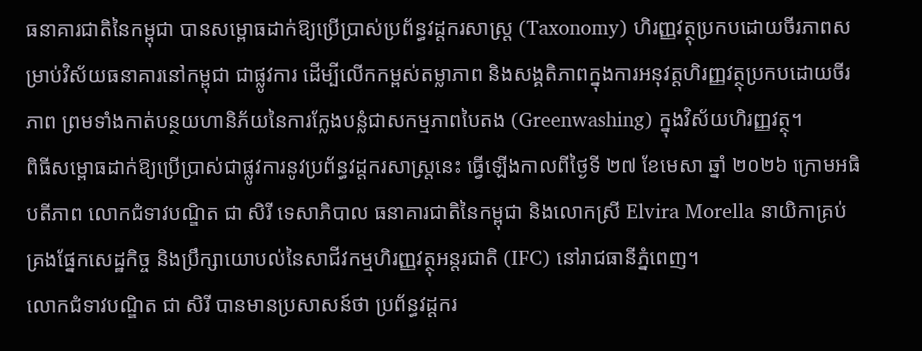ធនាគារជាតិនៃកម្ពុជា បានសម្ពោធដាក់ឱ្យប្រើប្រាស់ប្រព័ន្ធវដ្តករសាស្ត្រ (Taxonomy) ហិរញ្ញវត្ថុប្រកបដោយចីរភាពសម្រាប់វិស័យធនាគារនៅកម្ពុជា ជាផ្លូវការ ដើម្បីលើកកម្ពស់តម្លាភាព និងសង្គតិភាពក្នុងការអនុវត្តហិរញ្ញវត្ថុប្រកបដោយចីរភាព ព្រមទាំងកាត់បន្ថយហានិភ័យនៃការក្លែងបន្លំជាសកម្មភាពបៃតង (Greenwashing) ក្នុងវិស័យហិរញ្ញវត្ថុ។
ពិធីសម្ពោធដាក់ឱ្យប្រើប្រាស់ជាផ្លូវការនូវប្រព័ន្ធវដ្តករសាស្ត្រនេះ ធ្វើឡើងកាលពីថ្ងៃទី ២៧ ខែមេសា ឆ្នាំ ២០២៦ ក្រោមអធិបតីភាព លោកជំទាវបណ្ឌិត ជា សិរី ទេសាភិបាល ធនាគារជាតិនៃកម្ពុជា និងលោកស្រី Elvira Morella នាយិកាគ្រប់គ្រងផ្នែកសេដ្ឋកិច្ច និងប្រឹក្សាយោបល់នៃសាជីវកម្មហិរញ្ញវត្ថុអន្តរជាតិ (IFC) នៅរាជធានីភ្នំពេញ។
លោកជំទាវបណ្ឌិត ជា សិរី បានមានប្រសាសន៍ថា ប្រព័ន្ធវដ្តករ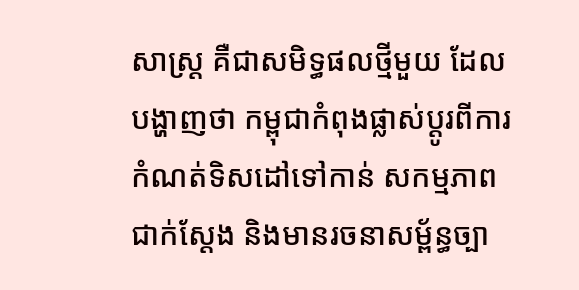សាស្ត្រ គឺជាសមិទ្ធផលថ្មីមួយ ដែលបង្ហាញថា កម្ពុជាកំពុងផ្លាស់ប្តូរពីការកំណត់ទិសដៅទៅកាន់ សកម្មភាពជាក់ស្តែង និងមានរចនាសម្ព័ន្ធច្បា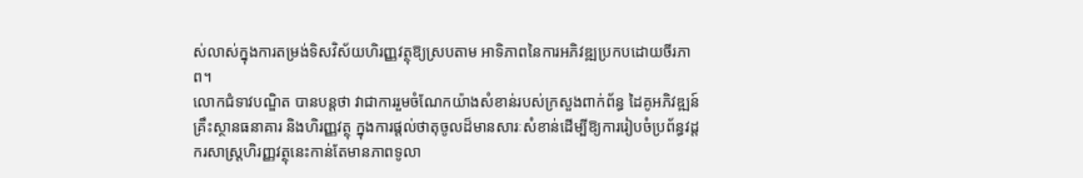ស់លាស់ក្នុងការតម្រង់ទិសវិស័យហិរញ្ញវត្ថុឱ្យស្របតាម អាទិភាពនៃការអភិវឌ្ឍប្រកបដោយចីរភាព។
លោកជំទាវបណ្ឌិត បានបន្តថា វាជាការរួមចំណែកយ៉ាងសំខាន់របស់ក្រសួងពាក់ព័ន្ធ ដៃគូអភិវឌ្ឍន៍ គ្រឹះស្ថានធនាគារ និងហិរញ្ញវត្ថុ ក្នុងការផ្តល់ថាតុចូលដ៏មានសារៈសំខាន់ដើម្បីឱ្យការរៀបចំប្រព័ន្ធវដ្តករសាស្ត្រហិរញ្ញវត្ថុនេះកាន់តែមានភាពទូលា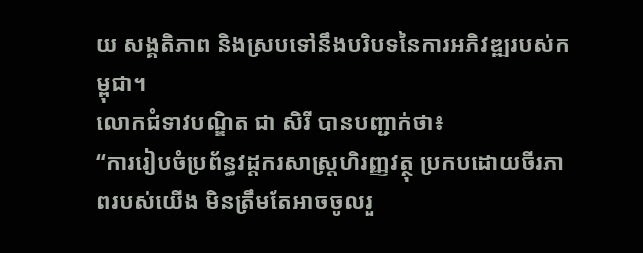យ សង្គតិភាព និងស្របទៅនឹងបរិបទនៃការអភិវឌ្ឍរបស់កម្ពុជា។
លោកជំទាវបណ្ឌិត ជា សិរី បានបញ្ជាក់ថា៖
“ការរៀបចំប្រព័ន្ធវដ្តករសាស្ត្រហិរញ្ញវត្ថុ ប្រកបដោយចីរភាពរបស់យើង មិនត្រឹមតែអាចចូលរួ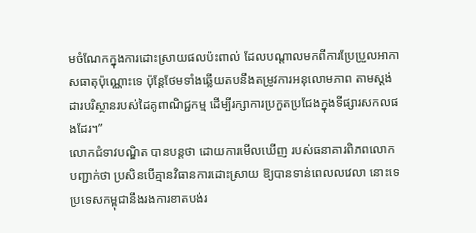មចំណែកក្នុងការដោះស្រាយផលប៉ះពាល់ ដែលបណ្តាលមកពីការប្រែប្រួលអាកាសធាតុប៉ុណ្ណោះទេ ប៉ុន្តែថែមទាំងឆ្លើយតបនឹងតម្រូវការអនុលោមភាព តាមស្តង់ដារបរិស្ថានរបស់ដៃគូពាណិជ្ជកម្ម ដើម្បីរក្សាការប្រកួតប្រជែងក្នុងទីផ្សារសកលផងដែរ។”
លោកជំទាវបណ្ឌិត បានបន្តថា ដោយការមើលឃើញ របស់ធនាគារពិភពលោក បញ្ជាក់ថា ប្រសិនបើគ្មានវិធានការដោះស្រាយ ឱ្យបានទាន់ពេលលវេលា នោះទេ ប្រទេសកម្ពុជានឹងរងការខាតបង់រ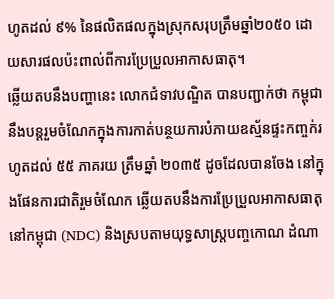ហូតដល់ ៩% នៃផលិតផលក្នុងស្រុកសរុបត្រឹមឆ្នាំ២០៥០ ដោយសារផលប៉ះពាល់ពីការប្រែប្រួលអាកាសធាតុ។
ឆ្លើយតបនឹងបញ្ហានេះ លោកជំទាវបណ្ឌិត បានបញ្ជាក់ថា កម្ពុជានឹងបន្តរួមចំណែកក្នុងការកាត់បន្ថយការបំភាយឧស្ម័នផ្ទះកញ្ចក់រហូតដល់ ៥៥ ភាគរយ ត្រឹមឆ្នាំ ២០៣៥ ដូចដែលបានចែង នៅក្នុងផែនការជាតិរួមចំណែក ឆ្លើយតបនឹងការប្រែប្រួលអាកាសធាតុនៅកម្ពុជា (NDC) និងស្របតាមយុទ្ធសាស្ត្របញ្ចកោណ ដំណា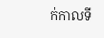ក់កាលទី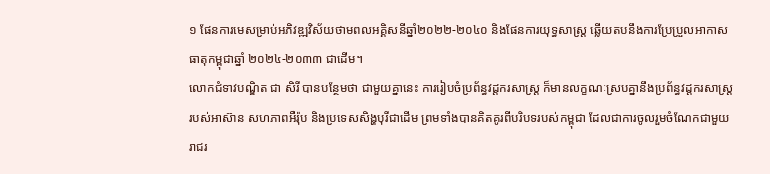១ ផែនការមេសម្រាប់អភិវឌ្ឍវិស័យថាមពលអគ្គិសនីឆ្នាំ២០២២-២០៤០ និងផែនការយុទ្ធសាស្ត្រ ឆ្លើយតបនឹងការប្រែប្រួលអាកាសធាតុកម្ពុជាឆ្នាំ ២០២៤-២០៣៣ ជាដើម។
លោកជំទាវបណ្ឌិត ជា សិរី បានបន្ថែមថា ជាមួយគ្នានេះ ការរៀបចំប្រព័ន្ធវដ្តករសាស្ត្រ ក៏មានលក្ខណៈស្របគ្នានឹងប្រព័ន្ធវដ្តករសាស្ត្ររបស់អាស៊ាន សហភាពអឺរ៉ុប និងប្រទេសសិង្ហបុរីជាដើម ព្រមទាំងបានគិតគូរពីបរិបទរបស់កម្ពុជា ដែលជាការចូលរួមចំណែកជាមួយរាជរ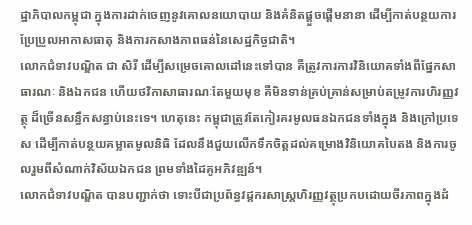ដ្ឋាភិបាលកម្ពុជា ក្នុងការដាក់ចេញនូវគោលនយោបាយ និងគំនិតផ្តួចផ្តើមនានា ដើម្បីកាត់បន្ថយការប្រែប្រួលអាកាសធាតុ និងការកសាងភាពធន់នៃសេដ្ឋកិច្ចជាតិ។
លោកជំទាវបណ្ឌិត ជា សិរី ដើម្បីសម្រេចគោលដៅនេះទៅបាន គឺត្រូវការការវិនិយោគទាំងពីផ្នែកសាធារណៈ និងឯកជន ហើយថវិកាសាធារណៈតែមួយមុខ គឺមិនទាន់គ្រប់គ្រាន់សម្រាប់តម្រូវការហិរញ្ញវត្ថុ ដ៏ច្រើនសន្ធឹកសន្ធាប់នេះទេ។ ហេតុនេះ កម្ពុជាត្រូវតែកៀរគរមូលធនឯកជនទាំងក្នុង និងក្រៅប្រទេស ដើម្បីកាត់បន្ថយគម្លាតមូលនិធិ ដែលនឹងជួយលើកទឹកចិត្តដល់គម្រោងវិនិយោគបៃតង និងការចូលរួមពីសំណាក់វិស័យឯកជន ព្រមទាំងដៃគូអភិវឌ្ឍន៍។
លោកជំទាវបណ្ឌិត បានបញ្ជាក់ថា ទោះបីជាប្រព័ន្ធវដ្តករសាស្ត្រហិរញ្ញវត្ថុប្រកបដោយចីរភាពក្នុងដំ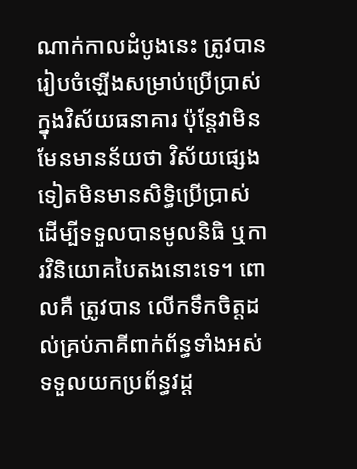ណាក់កាលដំបូងនេះ ត្រូវបានរៀបចំឡើងសម្រាប់ប្រើប្រាស់ក្នុងវិស័យធនាគារ ប៉ុន្តែវាមិនមែនមានន័យថា វិស័យផ្សេងទៀតមិនមានសិទ្ធិប្រើប្រាស់ ដើម្បីទទួលបានមូលនិធិ ឬការវិនិយោគបៃតងនោះទេ។ ពោលគឺ ត្រូវបាន លើកទឹកចិត្តដល់គ្រប់ភាគីពាក់ព័ន្ធទាំងអស់ ទទួលយកប្រព័ន្ធវដ្ត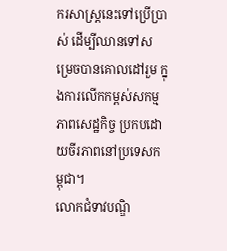ករសាស្ត្រនេះទៅប្រើប្រាស់ ដើម្បីឈានទៅសម្រេចបានគោលដៅរួម ក្នុងការលើកកម្ពស់សកម្មភាពសេដ្ឋកិច្ច ប្រកបដោយចីរភាពនៅប្រទេសកម្ពុជា។
លោកជំទាវបណ្ឌិ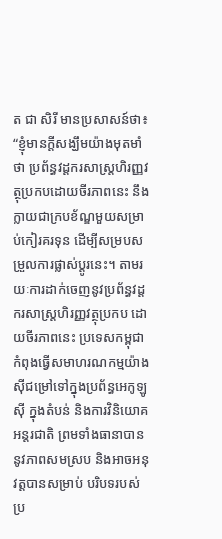ត ជា សិរី មានប្រសាសន៍ថា៖
“ខ្ញុំមានក្តីសង្ឃឹមយ៉ាងមុតមាំថា ប្រព័ន្ធវដ្តករសាស្ត្រហិរញ្ញវត្ថុប្រកបដោយចីរភាពនេះ នឹងក្លាយជាក្របខ័ណ្ឌមួយសម្រាប់កៀរគរទុន ដើម្បីសម្របសម្រួលការផ្លាស់ប្តូរនេះ។ តាមរយៈការដាក់ចេញនូវប្រព័ន្ធវដ្តករសាស្ត្រហិរញ្ញវត្ថុប្រកប ដោយចីរភាពនេះ ប្រទេសកម្ពុជាកំពុងធ្វើសមាហរណកម្មយ៉ាងស៊ីជម្រៅទៅក្នុងប្រព័ន្ធអេកូឡូស៊ី ក្នុងតំបន់ និងការវិនិយោគអន្តរជាតិ ព្រមទាំងធានាបាននូវភាពសមស្រប និងអាចអនុវត្តបានសម្រាប់ បរិបទរបស់ប្រ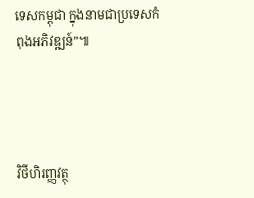ទេសកម្ពុជា ក្នុងនាមជាប្រទេសកំពុងអភិវឌ្ឍន៍”៕




វិថីហិរញ្ញវត្ថុ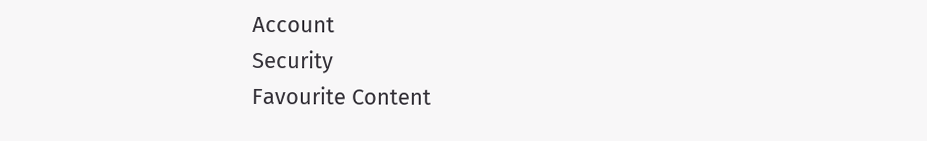Account
Security
Favourite Content